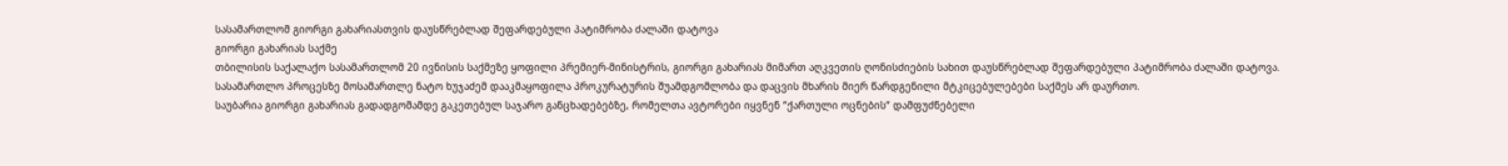სასამართლომ გიორგი გახარიასთვის დაუსწრებლად შეფარდებული პატიმრობა ძალაში დატოვა
გიორგი გახარიას საქმე
თბილისის საქალაქო სასამართლომ 20 ივნისის საქმეზე ყოფილი პრემიერ-მინისტრის, გიორგი გახარიას მიმართ აღკვეთის ღონისძიების სახით დაუსწრებლად შეფარდებული პატიმრობა ძალაში დატოვა.
სასამართლო პროცესზე მოსამართლე ნატო ხუჯაძემ დააკმაყოფილა პროკურატურის შუამდგომლობა და დაცვის მხარის მიერ წარდგენილი მტკიცებულებები საქმეს არ დაურთო.
საუბარია გიორგი გახარიას გადადგომამდე გაკეთებულ საჯარო განცხადებებზე, რომელთა ავტორები იყვნენ “ქართული ოცნების“ დამფუძნებელი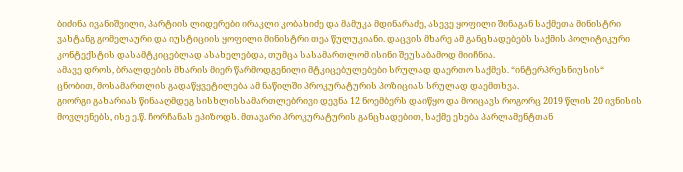ბიძინა ივანიშვილი, პარტიის ლიდერები ირაკლი კობახიძე და მამუკა მდინარაძე, ასევე ყოფილი შინაგან საქმეთა მინისტრი ვახტანგ გომელაური და იუსტიციის ყოფილი მინისტრი თეა წულუკიანი. დაცვის მხარე ამ განცხადებებს საქმის პოლიტიკური კონტექსტის დასამტკიცებლად ასახელებდა, თუმცა სასამართლომ ისინი შეუსაბამოდ მიიჩნია.
ამავე დროს, ბრალდების მხარის მიერ წარმოდგენილი მტკიცებულებები სრულად დაერთო საქმეს. “ინტერპრესნიუსის“ ცნობით, მოსამართლის გადაწყვეტილება ამ ნაწილში პროკურატურის პოზიციას სრულად დაემთხვა.
გიორგი გახარიას წინააღმდეგ სისხლისსამართლებრივი დევნა 12 ნოემბერს დაიწყო და მოიცავს როგორც 2019 წლის 20 ივნისის მოვლენებს, ისე ე.წ. ჩორჩანას ეპიზოდს. მთავარი პროკურატურის განცხადებით, საქმე ეხება პარლამენტთან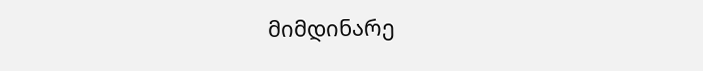მიმდინარე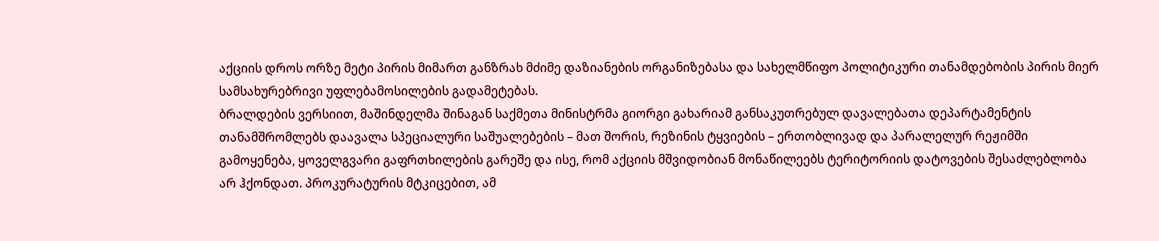აქციის დროს ორზე მეტი პირის მიმართ განზრახ მძიმე დაზიანების ორგანიზებასა და სახელმწიფო პოლიტიკური თანამდებობის პირის მიერ სამსახურებრივი უფლებამოსილების გადამეტებას.
ბრალდების ვერსიით, მაშინდელმა შინაგან საქმეთა მინისტრმა გიორგი გახარიამ განსაკუთრებულ დავალებათა დეპარტამენტის თანამშრომლებს დაავალა სპეციალური საშუალებების – მათ შორის, რეზინის ტყვიების – ერთობლივად და პარალელურ რეჟიმში გამოყენება, ყოველგვარი გაფრთხილების გარეშე და ისე, რომ აქციის მშვიდობიან მონაწილეებს ტერიტორიის დატოვების შესაძლებლობა არ ჰქონდათ. პროკურატურის მტკიცებით, ამ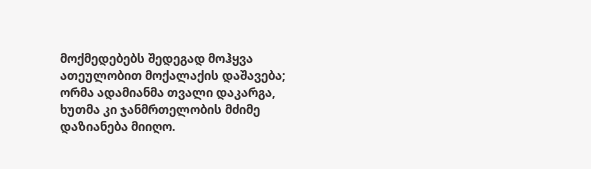მოქმედებებს შედეგად მოჰყვა ათეულობით მოქალაქის დაშავება; ორმა ადამიანმა თვალი დაკარგა, ხუთმა კი ჯანმრთელობის მძიმე დაზიანება მიიღო.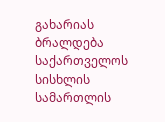გახარიას ბრალდება საქართველოს სისხლის სამართლის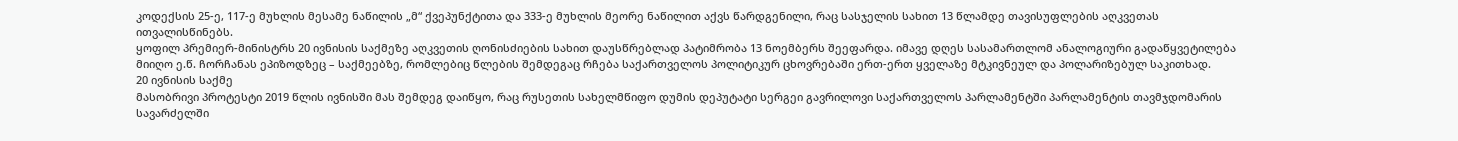კოდექსის 25-ე, 117-ე მუხლის მესამე ნაწილის „მ“ ქვეპუნქტითა და 333-ე მუხლის მეორე ნაწილით აქვს წარდგენილი, რაც სასჯელის სახით 13 წლამდე თავისუფლების აღკვეთას ითვალისწინებს.
ყოფილ პრემიერ-მინისტრს 20 ივნისის საქმეზე აღკვეთის ღონისძიების სახით დაუსწრებლად პატიმრობა 13 ნოემბერს შეეფარდა. იმავე დღეს სასამართლომ ანალოგიური გადაწყვეტილება მიიღო ე.წ. ჩორჩანას ეპიზოდზეც – საქმეებზე, რომლებიც წლების შემდეგაც რჩება საქართველოს პოლიტიკურ ცხოვრებაში ერთ-ერთ ყველაზე მტკივნეულ და პოლარიზებულ საკითხად.
20 ივნისის საქმე
მასობრივი პროტესტი 2019 წლის ივნისში მას შემდეგ დაიწყო, რაც რუსეთის სახელმწიფო დუმის დეპუტატი სერგეი გავრილოვი საქართველოს პარლამენტში პარლამენტის თავმჯდომარის სავარძელში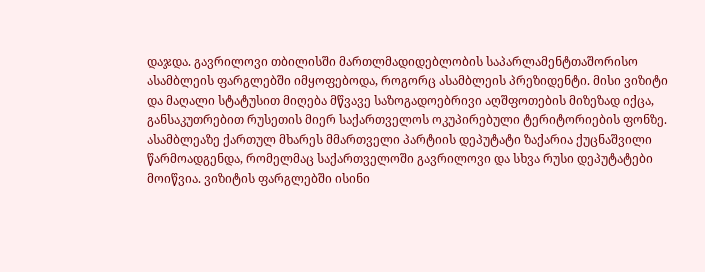დაჯდა. გავრილოვი თბილისში მართლმადიდებლობის საპარლამენტთაშორისო ასამბლეის ფარგლებში იმყოფებოდა, როგორც ასამბლეის პრეზიდენტი. მისი ვიზიტი და მაღალი სტატუსით მიღება მწვავე საზოგადოებრივი აღშფოთების მიზეზად იქცა, განსაკუთრებით რუსეთის მიერ საქართველოს ოკუპირებული ტერიტორიების ფონზე.
ასამბლეაზე ქართულ მხარეს მმართველი პარტიის დეპუტატი ზაქარია ქუცნაშვილი წარმოადგენდა, რომელმაც საქართველოში გავრილოვი და სხვა რუსი დეპუტატები მოიწვია. ვიზიტის ფარგლებში ისინი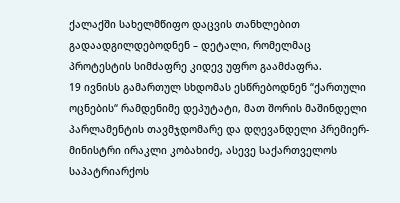ქალაქში სახელმწიფო დაცვის თანხლებით გადაადგილდებოდნენ – დეტალი, რომელმაც პროტესტის სიმძაფრე კიდევ უფრო გაამძაფრა.
19 ივნისს გამართულ სხდომას ესწრებოდნენ “ქართული ოცნების“ რამდენიმე დეპუტატი, მათ შორის მაშინდელი პარლამენტის თავმჯდომარე და დღევანდელი პრემიერ-მინისტრი ირაკლი კობახიძე, ასევე საქართველოს საპატრიარქოს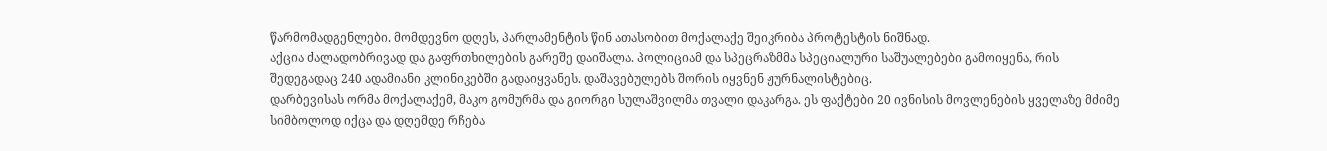წარმომადგენლები. მომდევნო დღეს, პარლამენტის წინ ათასობით მოქალაქე შეიკრიბა პროტესტის ნიშნად.
აქცია ძალადობრივად და გაფრთხილების გარეშე დაიშალა. პოლიციამ და სპეცრაზმმა სპეციალური საშუალებები გამოიყენა, რის შედეგადაც 240 ადამიანი კლინიკებში გადაიყვანეს. დაშავებულებს შორის იყვნენ ჟურნალისტებიც.
დარბევისას ორმა მოქალაქემ, მაკო გომურმა და გიორგი სულაშვილმა თვალი დაკარგა. ეს ფაქტები 20 ივნისის მოვლენების ყველაზე მძიმე სიმბოლოდ იქცა და დღემდე რჩება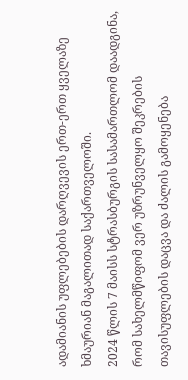ადამიანის უფლებების დარღვევის ერთ-ერთ ყველაზე ხმაურიან მაგალითად საქართველოში.
2024 წლის 7 მაისს სტრასბურგის სასამართლომ დაადგინა, რომ სახელმწიფომ ვერ უზრუნველყო შეკრების თავისუფლების დაცვა და ძალის გამოყენება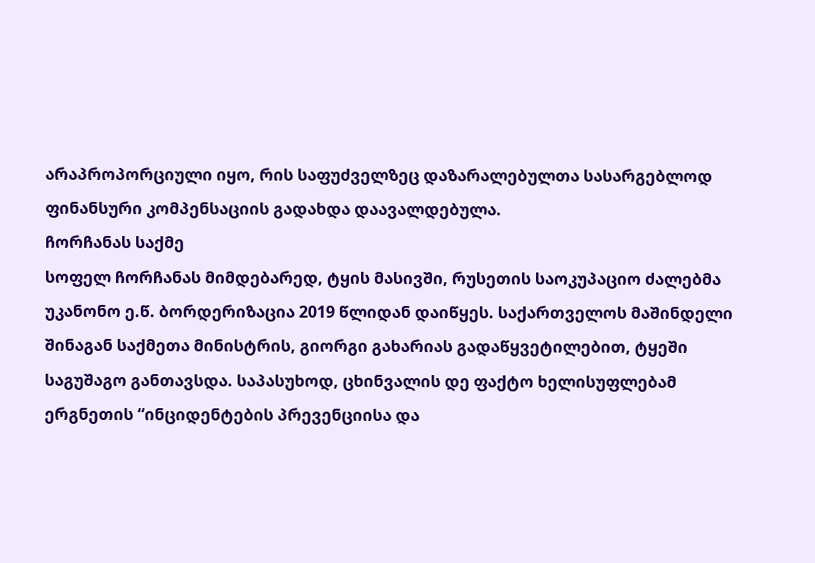არაპროპორციული იყო, რის საფუძველზეც დაზარალებულთა სასარგებლოდ ფინანსური კომპენსაციის გადახდა დაავალდებულა.
ჩორჩანას საქმე
სოფელ ჩორჩანას მიმდებარედ, ტყის მასივში, რუსეთის საოკუპაციო ძალებმა უკანონო ე.წ. ბორდერიზაცია 2019 წლიდან დაიწყეს. საქართველოს მაშინდელი შინაგან საქმეთა მინისტრის, გიორგი გახარიას გადაწყვეტილებით, ტყეში საგუშაგო განთავსდა. საპასუხოდ, ცხინვალის დე ფაქტო ხელისუფლებამ ერგნეთის “ინციდენტების პრევენციისა და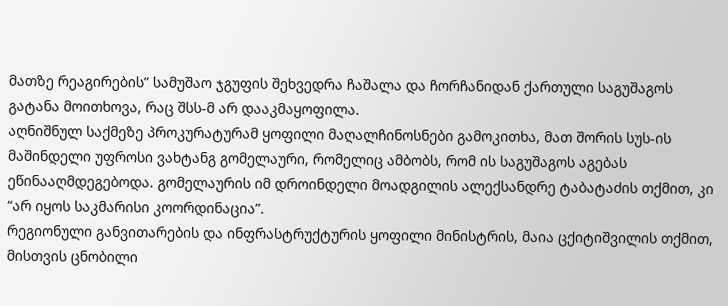მათზე რეაგირების” სამუშაო ჯგუფის შეხვედრა ჩაშალა და ჩორჩანიდან ქართული საგუშაგოს გატანა მოითხოვა, რაც შსს-მ არ დააკმაყოფილა.
აღნიშნულ საქმეზე პროკურატურამ ყოფილი მაღალჩინოსნები გამოკითხა, მათ შორის სუს-ის მაშინდელი უფროსი ვახტანგ გომელაური, რომელიც ამბობს, რომ ის საგუშაგოს აგებას ეწინააღმდეგებოდა. გომელაურის იმ დროინდელი მოადგილის ალექსანდრე ტაბატაძის თქმით, კი “არ იყოს საკმარისი კოორდინაცია”.
რეგიონული განვითარების და ინფრასტრუქტურის ყოფილი მინისტრის, მაია ცქიტიშვილის თქმით, მისთვის ცნობილი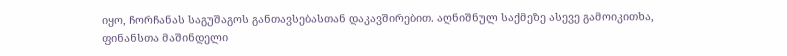იყო, ჩორჩანას საგუშაგოს განთავსებასთან დაკავშირებით. აღნიშნულ საქმეზე ასევე გამოიკითხა, ფინანსთა მაშინდელი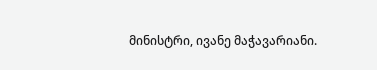მინისტრი, ივანე მაჭავარიანი.